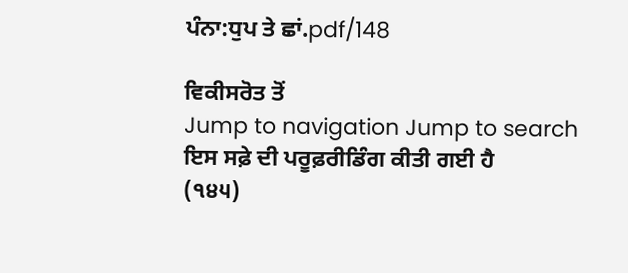ਪੰਨਾ:ਧੁਪ ਤੇ ਛਾਂ.pdf/148

ਵਿਕੀਸਰੋਤ ਤੋਂ
Jump to navigation Jump to search
ਇਸ ਸਫ਼ੇ ਦੀ ਪਰੂਫ਼ਰੀਡਿੰਗ ਕੀਤੀ ਗਈ ਹੈ
(੧੪੫)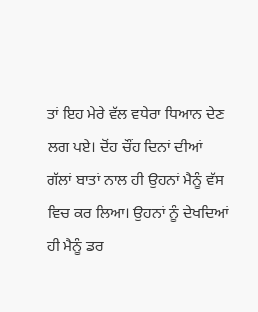ਤਾਂ ਇਹ ਮੇਰੇ ਵੱਲ ਵਧੇਰਾ ਧਿਆਨ ਦੇਣ ਲਗ ਪਏ। ਦੋਂਹ ਚੌਂਹ ਦਿਨਾਂ ਦੀਆਂ ਗੱਲਾਂ ਬਾਤਾਂ ਨਾਲ ਹੀ ਉਹਨਾਂ ਮੈਨੂੰ ਵੱਸ ਵਿਚ ਕਰ ਲਿਆ। ਉਹਨਾਂ ਨੂੰ ਦੇਖਦਿਆਂ ਹੀ ਮੈਨੂੰ ਡਰ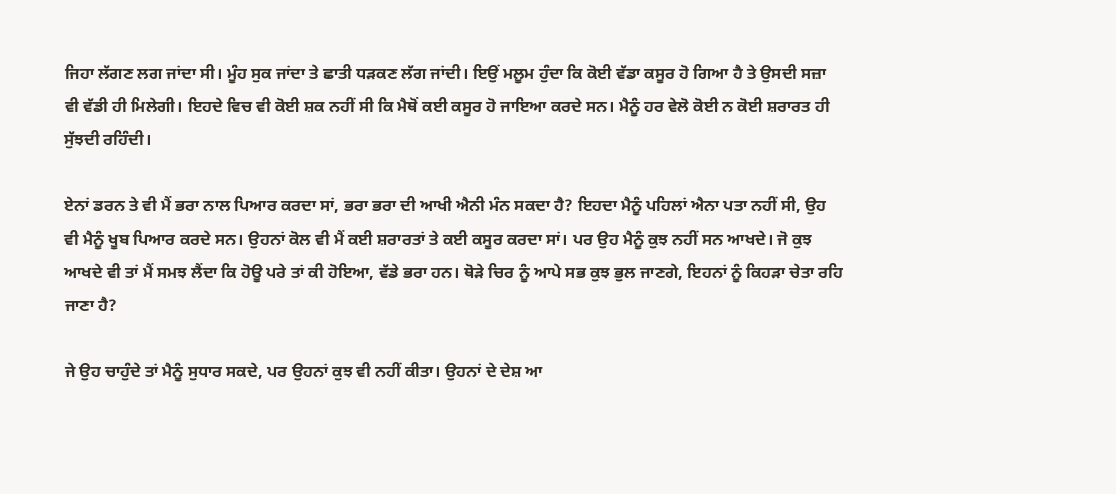ਜਿਹਾ ਲੱਗਣ ਲਗ ਜਾਂਦਾ ਸੀ। ਮੂੰਹ ਸੁਕ ਜਾਂਦਾ ਤੇ ਛਾਤੀ ਧੜਕਣ ਲੱਗ ਜਾਂਦੀ। ਇਉਂ ਮਲੂਮ ਹੁੰਦਾ ਕਿ ਕੋਈ ਵੱਡਾ ਕਸੂਰ ਹੋ ਗਿਆ ਹੈ ਤੇ ਉਸਦੀ ਸਜ਼ਾ ਵੀ ਵੱਡੀ ਹੀ ਮਿਲੇਗੀ। ਇਹਦੇ ਵਿਚ ਵੀ ਕੋਈ ਸ਼ਕ ਨਹੀਂ ਸੀ ਕਿ ਮੈਥੋਂ ਕਈ ਕਸੂਰ ਹੋ ਜਾਇਆ ਕਰਦੇ ਸਨ। ਮੈਨੂੰ ਹਰ ਵੇਲੋ ਕੋਈ ਨ ਕੋਈ ਸ਼ਰਾਰਤ ਹੀ ਸੁੱਝਦੀ ਰਹਿੰਦੀ।

ਏਨਾਂ ਡਰਨ ਤੇ ਵੀ ਮੈਂ ਭਰਾ ਨਾਲ ਪਿਆਰ ਕਰਦਾ ਸਾਂ, ਭਰਾ ਭਰਾ ਦੀ ਆਖੀ ਐਨੀ ਮੰਨ ਸਕਦਾ ਹੈ? ਇਹਦਾ ਮੈਨੂੰ ਪਹਿਲਾਂ ਐਨਾ ਪਤਾ ਨਹੀਂ ਸੀ, ਉਹ ਵੀ ਮੈਨੂੰ ਖੂਬ ਪਿਆਰ ਕਰਦੇ ਸਨ। ਉਹਨਾਂ ਕੋਲ ਵੀ ਮੈਂ ਕਈ ਸ਼ਰਾਰਤਾਂ ਤੇ ਕਈ ਕਸੂਰ ਕਰਦਾ ਸਾਂ। ਪਰ ਉਹ ਮੈਨੂੰ ਕੁਝ ਨਹੀਂ ਸਨ ਆਖਦੇ। ਜੋ ਕੁਝ ਆਖਦੇ ਵੀ ਤਾਂ ਮੈਂ ਸਮਝ ਲੈਂਦਾ ਕਿ ਹੋਊ ਪਰੇ ਤਾਂ ਕੀ ਹੋਇਆ, ਵੱਡੇ ਭਰਾ ਹਨ। ਥੋੜੇ ਚਿਰ ਨੂੰ ਆਪੇ ਸਭ ਕੁਝ ਭੁਲ ਜਾਣਗੇ, ਇਹਨਾਂ ਨੂੰ ਕਿਹੜਾ ਚੇਤਾ ਰਹਿ ਜਾਣਾ ਹੈ?

ਜੇ ਉਹ ਚਾਹੁੰਦੇ ਤਾਂ ਮੈਨੂੰ ਸੁਧਾਰ ਸਕਦੇ, ਪਰ ਉਹਨਾਂ ਕੁਝ ਵੀ ਨਹੀਂ ਕੀਤਾ। ਉਹਨਾਂ ਦੇ ਦੇਸ਼ ਆ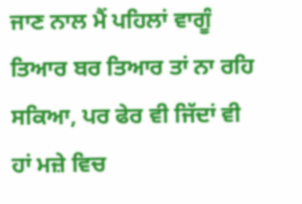ਜਾਣ ਨਾਲ ਮੈਂ ਪਹਿਲਾਂ ਵਾਗੂੰ ਤਿਆਰ ਬਰ ਤਿਆਰ ਤਾਂ ਨਾ ਰਹਿ ਸਕਿਆ, ਪਰ ਫੇਰ ਵੀ ਜਿੱਦਾਂ ਵੀ ਹਾਂ ਮਜ਼ੇ ਵਿਚ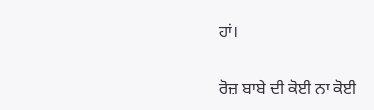ਹਾਂ।

ਰੋਜ਼ ਬਾਬੇ ਦੀ ਕੋਈ ਨਾ ਕੋਈ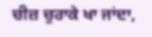ਚੀਜ਼ ਚੁਰਾਕੇ ਖਾ ਜਾਂਦਾ,